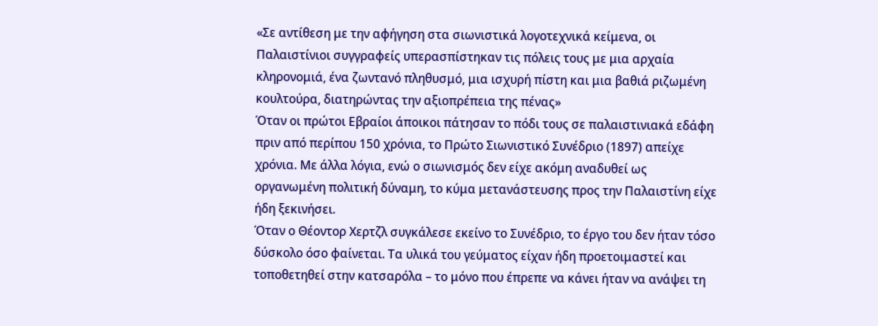«Σε αντίθεση με την αφήγηση στα σιωνιστικά λογοτεχνικά κείμενα, οι Παλαιστίνιοι συγγραφείς υπερασπίστηκαν τις πόλεις τους με μια αρχαία κληρονομιά, ένα ζωντανό πληθυσμό, μια ισχυρή πίστη και μια βαθιά ριζωμένη κουλτούρα, διατηρώντας την αξιοπρέπεια της πένας»
Όταν οι πρώτοι Εβραίοι άποικοι πάτησαν το πόδι τους σε παλαιστινιακά εδάφη πριν από περίπου 150 χρόνια, το Πρώτο Σιωνιστικό Συνέδριο (1897) απείχε χρόνια. Με άλλα λόγια, ενώ ο σιωνισμός δεν είχε ακόμη αναδυθεί ως οργανωμένη πολιτική δύναμη, το κύμα μετανάστευσης προς την Παλαιστίνη είχε ήδη ξεκινήσει.
Όταν ο Θέοντορ Χερτζλ συγκάλεσε εκείνο το Συνέδριο, το έργο του δεν ήταν τόσο δύσκολο όσο φαίνεται. Τα υλικά του γεύματος είχαν ήδη προετοιμαστεί και τοποθετηθεί στην κατσαρόλα – το μόνο που έπρεπε να κάνει ήταν να ανάψει τη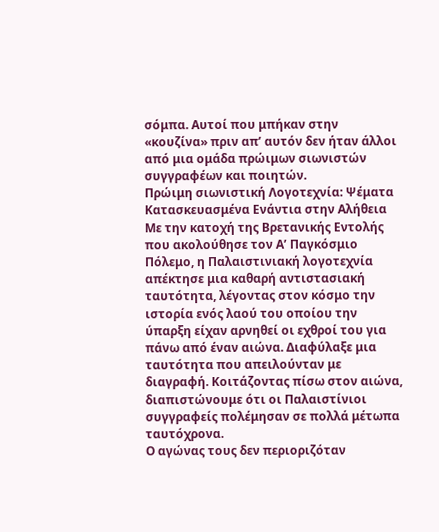σόμπα. Αυτοί που μπήκαν στην «κουζίνα» πριν απ’ αυτόν δεν ήταν άλλοι από μια ομάδα πρώιμων σιωνιστών συγγραφέων και ποιητών.
Πρώιμη σιωνιστική Λογοτεχνία: Ψέματα Κατασκευασμένα Ενάντια στην Αλήθεια
Με την κατοχή της Βρετανικής Εντολής που ακολούθησε τον Α’ Παγκόσμιο Πόλεμο, η Παλαιστινιακή λογοτεχνία απέκτησε μια καθαρή αντιστασιακή ταυτότητα, λέγοντας στον κόσμο την ιστορία ενός λαού του οποίου την ύπαρξη είχαν αρνηθεί οι εχθροί του για πάνω από έναν αιώνα. Διαφύλαξε μια ταυτότητα που απειλούνταν με διαγραφή. Κοιτάζοντας πίσω στον αιώνα, διαπιστώνουμε ότι οι Παλαιστίνιοι συγγραφείς πολέμησαν σε πολλά μέτωπα ταυτόχρονα.
Ο αγώνας τους δεν περιοριζόταν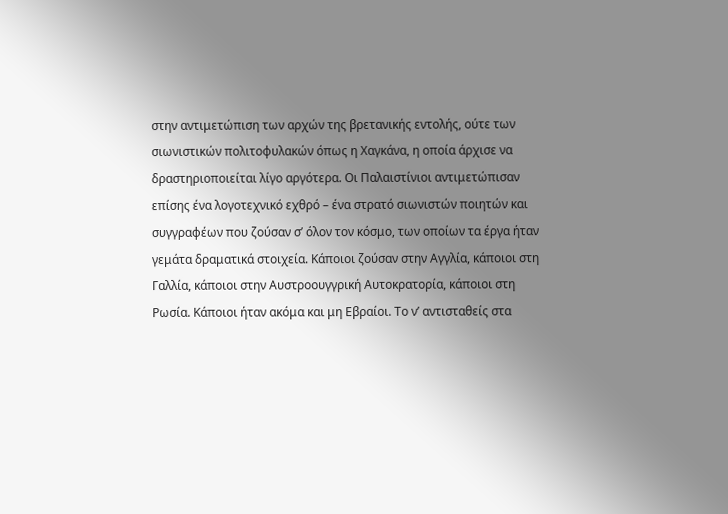στην αντιμετώπιση των αρχών της βρετανικής εντολής, ούτε των σιωνιστικών πολιτοφυλακών όπως η Χαγκάνα, η οποία άρχισε να δραστηριοποιείται λίγο αργότερα. Οι Παλαιστίνιοι αντιμετώπισαν επίσης ένα λογοτεχνικό εχθρό – ένα στρατό σιωνιστών ποιητών και συγγραφέων που ζούσαν σ’ όλον τον κόσμο, των οποίων τα έργα ήταν γεμάτα δραματικά στοιχεία. Κάποιοι ζούσαν στην Αγγλία, κάποιοι στη Γαλλία, κάποιοι στην Αυστροουγγρική Αυτοκρατορία, κάποιοι στη Ρωσία. Κάποιοι ήταν ακόμα και μη Εβραίοι. Το ν’ αντισταθείς στα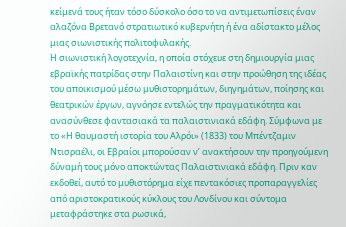κείμενά τους ήταν τόσο δύσκολο όσο το να αντιμετωπίσεις έναν αλαζόνα Βρετανό στρατιωτικό κυβερνήτη ή ένα αδίστακτο μέλος μιας σιωνιστικής πολιτοφυλακής.
Η σιωνιστική λογοτεχνία, η οποία στόχευε στη δημιουργία μιας εβραϊκής πατρίδας στην Παλαιστίνη και στην προώθηση της ιδέας του αποικισμού μέσω μυθιστορημάτων, διηγημάτων, ποίησης και θεατρικών έργων, αγνόησε εντελώς την πραγματικότητα και ανασύνθεσε φαντασιακά τα παλαιστινιακά εδάφη. Σύμφωνα με το «Η θαυμαστή ιστορία του Αλρόι» (1833) του Μπέντζαμιν Ντισραέλι, οι Εβραίοι μπορούσαν ν’ ανακτήσουν την προηγούμενη δύναμή τους μόνο αποκτώντας Παλαιστινιακά εδάφη. Πριν καν εκδοθεί, αυτό το μυθιστόρημα είχε πεντακόσιες προπαραγγελίες από αριστοκρατικούς κύκλους του Λονδίνου και σύντομα μεταφράστηκε στα ρωσικά,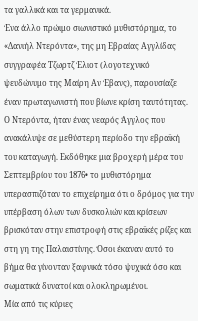τα γαλλικά και τα γερμανικά.
Ένα άλλο πρώιμο σιωνιστικό μυθιστόρημα, το «Δανιήλ Ντερόντα», της μη Εβραίας Αγγλίδας συγγραφέα Τζωρτζ Έλιοτ (λογοτεχνικό ψευδώνυμο της Μαίρη Αν Έβανς), παρουσίαζε έναν πρωταγωνιστή που βίωνε κρίση ταυτότητας. Ο Ντερόντα, ήταν ένας νεαρός Άγγλος που ανακάλυψε σε μεθύστερη περίοδο την εβραϊκή του καταγωγή. Εκδόθηκε μια βροχερή μέρα του Σεπτεμβρίου του 1876• το μυθιστόρημα υπερασπιζόταν το επιχείρημα ότι ο δρόμος για την υπέρβαση όλων των δυσκολιών και κρίσεων βρισκόταν στην επιστροφή στις εβραϊκές ρίζες και στη γη της Παλαιστίνης. Όσοι έκαναν αυτό το βήμα θα γίνονταν ξαφνικά τόσο ψυχικά όσο και σωματικά δυνατοί και ολοκληρωμένοι.
Μία από τις κύριες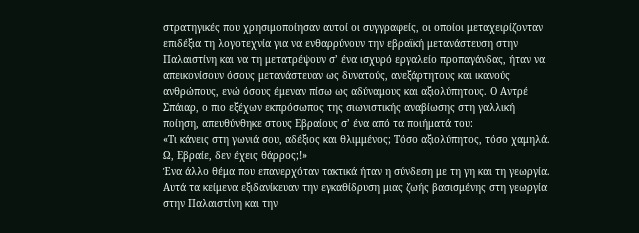στρατηγικές που χρησιμοποίησαν αυτοί οι συγγραφείς, οι οποίοι μεταχειρίζονταν επιδέξια τη λογοτεχνία για να ενθαρρύνουν την εβραϊκή μετανάστευση στην Παλαιστίνη και να τη μετατρέψουν σ’ ένα ισχυρό εργαλείο προπαγάνδας, ήταν να απεικονίσουν όσους μετανάστευαν ως δυνατούς, ανεξάρτητους και ικανούς ανθρώπους, ενώ όσους έμεναν πίσω ως αδύναμους και αξιολύπητους. Ο Αντρέ Σπάιαρ, ο πιο εξέχων εκπρόσωπος της σιωνιστικής αναβίωσης στη γαλλική ποίηση, απευθύνθηκε στους Εβραίους σ’ ένα από τα ποιήματά του:
«Τι κάνεις στη γωνιά σου, αδέξιος και θλιμμένος; Τόσο αξιολύπητος, τόσο χαμηλά. Ω, Εβραίε, δεν έχεις θάρρος;!»
Ένα άλλο θέμα που επανερχόταν τακτικά ήταν η σύνδεση με τη γη και τη γεωργία. Αυτά τα κείμενα εξιδανίκευαν την εγκαθίδρυση μιας ζωής βασισμένης στη γεωργία στην Παλαιστίνη και την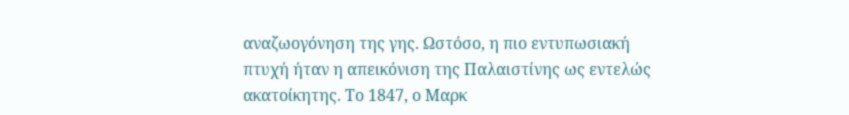αναζωογόνηση της γης. Ωστόσο, η πιο εντυπωσιακή πτυχή ήταν η απεικόνιση της Παλαιστίνης ως εντελώς ακατοίκητης. Το 1847, ο Μαρκ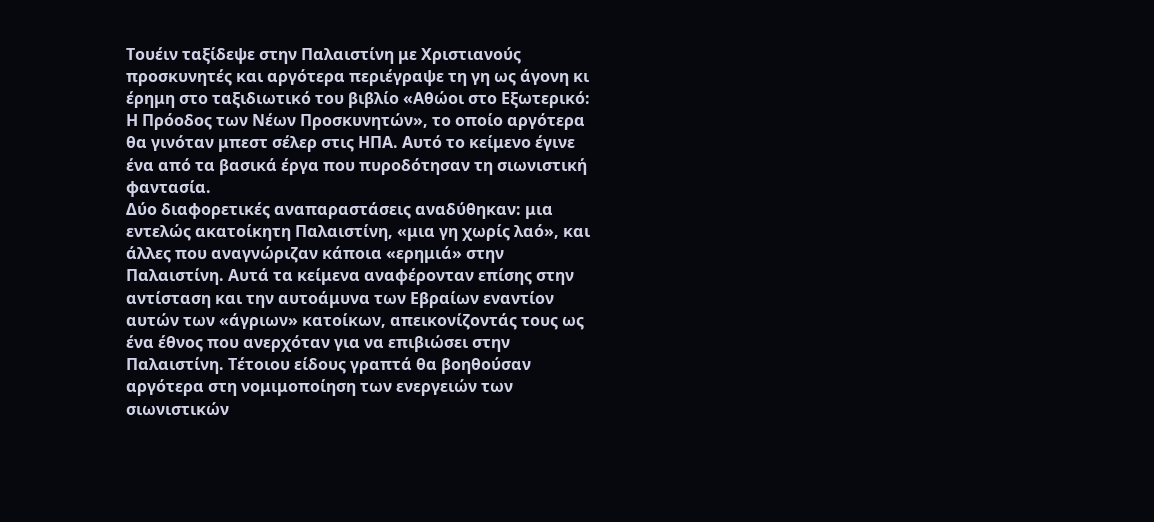Τουέιν ταξίδεψε στην Παλαιστίνη με Χριστιανούς προσκυνητές και αργότερα περιέγραψε τη γη ως άγονη κι έρημη στο ταξιδιωτικό του βιβλίο «Αθώοι στο Εξωτερικό: Η Πρόοδος των Νέων Προσκυνητών», το οποίο αργότερα θα γινόταν μπεστ σέλερ στις ΗΠΑ. Αυτό το κείμενο έγινε ένα από τα βασικά έργα που πυροδότησαν τη σιωνιστική φαντασία.
Δύο διαφορετικές αναπαραστάσεις αναδύθηκαν: μια εντελώς ακατοίκητη Παλαιστίνη, «μια γη χωρίς λαό», και άλλες που αναγνώριζαν κάποια «ερημιά» στην Παλαιστίνη. Αυτά τα κείμενα αναφέρονταν επίσης στην αντίσταση και την αυτοάμυνα των Εβραίων εναντίον αυτών των «άγριων» κατοίκων, απεικονίζοντάς τους ως ένα έθνος που ανερχόταν για να επιβιώσει στην Παλαιστίνη. Τέτοιου είδους γραπτά θα βοηθούσαν αργότερα στη νομιμοποίηση των ενεργειών των σιωνιστικών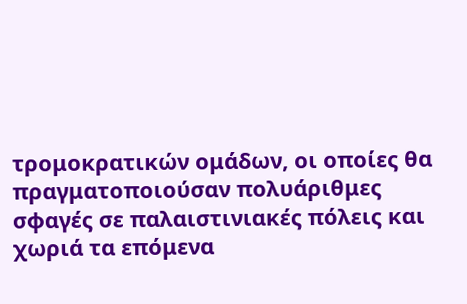τρομοκρατικών ομάδων, οι οποίες θα πραγματοποιούσαν πολυάριθμες σφαγές σε παλαιστινιακές πόλεις και χωριά τα επόμενα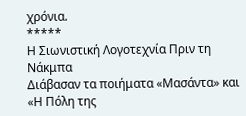χρόνια.
*****
Η Σιωνιστική Λογοτεχνία Πριν τη Νάκμπα
Διάβασαν τα ποιήματα «Μασάντα» και «Η Πόλη της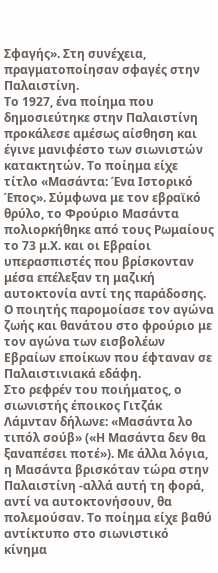Σφαγής». Στη συνέχεια, πραγματοποίησαν σφαγές στην Παλαιστίνη.
Το 1927, ένα ποίημα που δημοσιεύτηκε στην Παλαιστίνη προκάλεσε αμέσως αίσθηση και έγινε μανιφέστο των σιωνιστών κατακτητών. Το ποίημα είχε τίτλο «Μασάντα: Ένα Ιστορικό Έπος». Σύμφωνα με τον εβραϊκό θρύλο, το Φρούριο Μασάντα πολιορκήθηκε από τους Ρωμαίους το 73 μ.Χ. και οι Εβραίοι υπερασπιστές που βρίσκονταν μέσα επέλεξαν τη μαζική αυτοκτονία αντί της παράδοσης. Ο ποιητής παρομοίασε τον αγώνα ζωής και θανάτου στο φρούριο με τον αγώνα των εισβολέων Εβραίων εποίκων που έφταναν σε Παλαιστινιακά εδάφη.
Στο ρεφρέν του ποιήματος, ο σιωνιστής έποικος Γιτζάκ Λάμνταν δήλωνε: «Μασάντα λο τιπόλ σούβ» («Η Μασάντα δεν θα ξαναπέσει ποτέ»). Με άλλα λόγια, η Μασάντα βρισκόταν τώρα στην Παλαιστίνη -αλλά αυτή τη φορά, αντί να αυτοκτονήσουν, θα πολεμούσαν. Το ποίημα είχε βαθύ αντίκτυπο στο σιωνιστικό κίνημα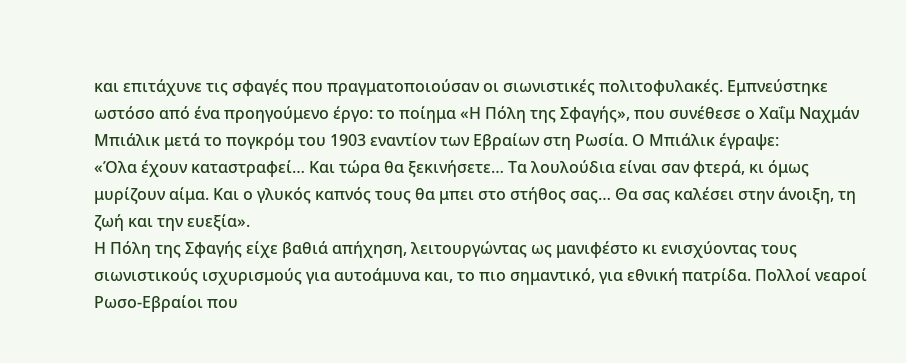και επιτάχυνε τις σφαγές που πραγματοποιούσαν οι σιωνιστικές πολιτοφυλακές. Εμπνεύστηκε ωστόσο από ένα προηγούμενο έργο: το ποίημα «Η Πόλη της Σφαγής», που συνέθεσε ο Χαΐμ Ναχμάν Μπιάλικ μετά το πογκρόμ του 1903 εναντίον των Εβραίων στη Ρωσία. Ο Μπιάλικ έγραψε:
«Όλα έχουν καταστραφεί… Και τώρα θα ξεκινήσετε… Τα λουλούδια είναι σαν φτερά, κι όμως μυρίζουν αίμα. Και ο γλυκός καπνός τους θα μπει στο στήθος σας… Θα σας καλέσει στην άνοιξη, τη ζωή και την ευεξία».
Η Πόλη της Σφαγής είχε βαθιά απήχηση, λειτουργώντας ως μανιφέστο κι ενισχύοντας τους σιωνιστικούς ισχυρισμούς για αυτοάμυνα και, το πιο σημαντικό, για εθνική πατρίδα. Πολλοί νεαροί Ρωσο-Εβραίοι που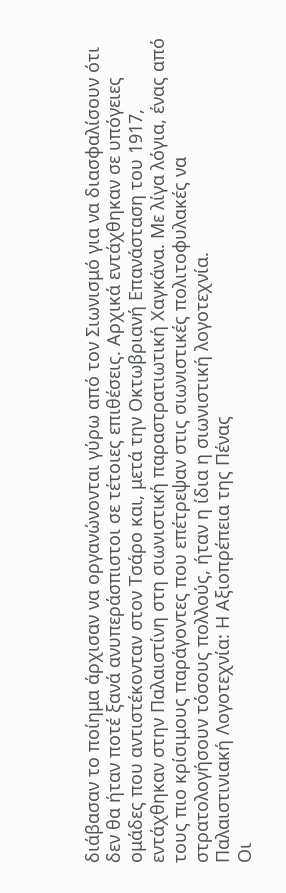διάβασαν το ποίημα άρχισαν να οργανώνονται γύρω από τον Σιωνισμό για να διασφαλίσουν ότι δεν θα ήταν ποτέ ξανά ανυπεράσπιστοι σε τέτοιες επιθέσεις. Αρχικά εντάχθηκαν σε υπόγειες ομάδες που αντιστέκονταν στον Τσάρο και, μετά την Οκτωβριανή Επανάσταση του 1917, εντάχθηκαν στην Παλαιστίνη στη σιωνιστική παραστρατιωτική Χαγκάνα. Με λίγα λόγια, ένας από τους πιο κρίσιμους παράγοντες που επέτρεψαν στις σιωνιστικές πολιτοφυλακές να στρατολογήσουν τόσους πολλούς, ήταν η ίδια η σιωνιστική λογοτεχνία.
Παλαιστινιακή Λογοτεχνία: Η Αξιοπρέπεια της Πένας
Οι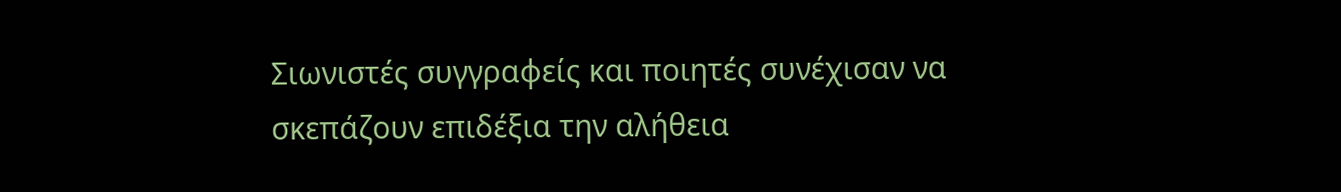Σιωνιστές συγγραφείς και ποιητές συνέχισαν να σκεπάζουν επιδέξια την αλήθεια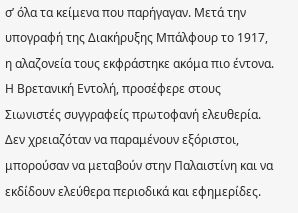σ’ όλα τα κείμενα που παρήγαγαν. Μετά την υπογραφή της Διακήρυξης Μπάλφουρ το 1917, η αλαζονεία τους εκφράστηκε ακόμα πιο έντονα. Η Βρετανική Εντολή, προσέφερε στους Σιωνιστές συγγραφείς πρωτοφανή ελευθερία. Δεν χρειαζόταν να παραμένουν εξόριστοι, μπορούσαν να μεταβούν στην Παλαιστίνη και να εκδίδουν ελεύθερα περιοδικά και εφημερίδες.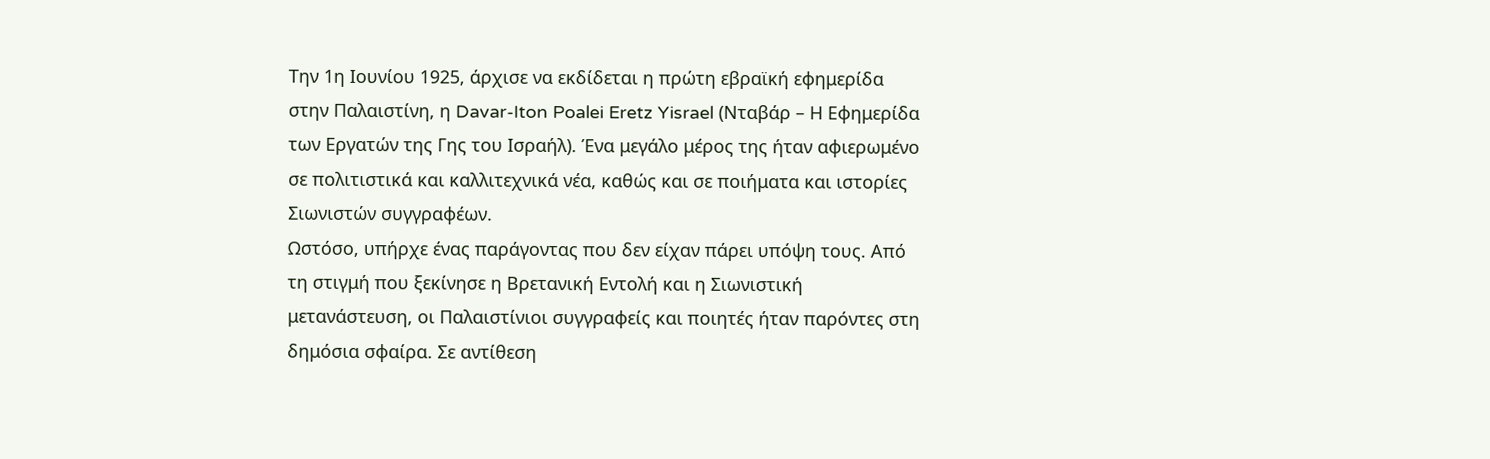Την 1η Ιουνίου 1925, άρχισε να εκδίδεται η πρώτη εβραϊκή εφημερίδα στην Παλαιστίνη, η Davar-Iton Poalei Eretz Yisrael (Νταβάρ – Η Εφημερίδα των Εργατών της Γης του Ισραήλ). Ένα μεγάλο μέρος της ήταν αφιερωμένο σε πολιτιστικά και καλλιτεχνικά νέα, καθώς και σε ποιήματα και ιστορίες Σιωνιστών συγγραφέων.
Ωστόσο, υπήρχε ένας παράγοντας που δεν είχαν πάρει υπόψη τους. Από τη στιγμή που ξεκίνησε η Βρετανική Εντολή και η Σιωνιστική μετανάστευση, οι Παλαιστίνιοι συγγραφείς και ποιητές ήταν παρόντες στη δημόσια σφαίρα. Σε αντίθεση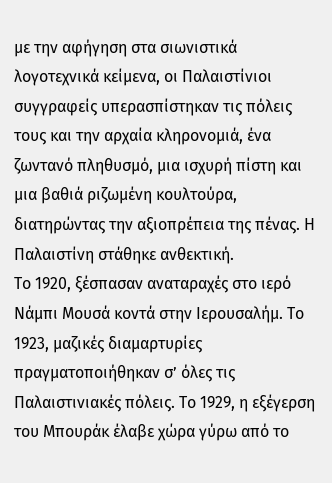με την αφήγηση στα σιωνιστικά λογοτεχνικά κείμενα, οι Παλαιστίνιοι συγγραφείς υπερασπίστηκαν τις πόλεις τους και την αρχαία κληρονομιά, ένα ζωντανό πληθυσμό, μια ισχυρή πίστη και μια βαθιά ριζωμένη κουλτούρα, διατηρώντας την αξιοπρέπεια της πένας. Η Παλαιστίνη στάθηκε ανθεκτική.
Το 1920, ξέσπασαν αναταραχές στο ιερό Νάμπι Μουσά κοντά στην Ιερουσαλήμ. Το 1923, μαζικές διαμαρτυρίες πραγματοποιήθηκαν σ’ όλες τις Παλαιστινιακές πόλεις. Το 1929, η εξέγερση του Μπουράκ έλαβε χώρα γύρω από το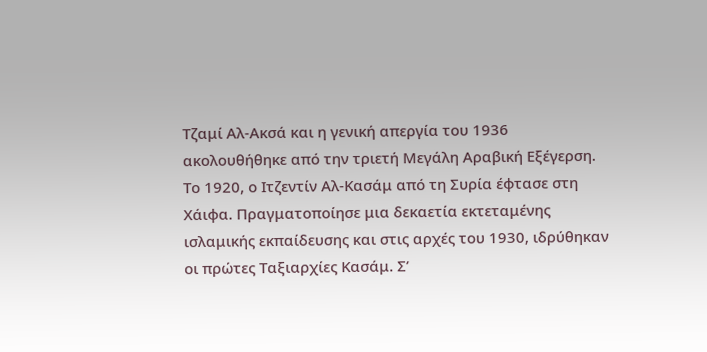Τζαμί Αλ-Ακσά και η γενική απεργία του 1936 ακολουθήθηκε από την τριετή Μεγάλη Αραβική Εξέγερση.
Το 1920, ο Ιτζεντίν Αλ-Κασάμ από τη Συρία έφτασε στη Χάιφα. Πραγματοποίησε μια δεκαετία εκτεταμένης ισλαμικής εκπαίδευσης και στις αρχές του 1930, ιδρύθηκαν οι πρώτες Ταξιαρχίες Κασάμ. Σ’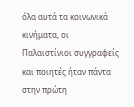όλα αυτά τα κοινωνικά κινήματα, οι Παλαιστίνιοι συγγραφείς και ποιητές ήταν πάντα στην πρώτη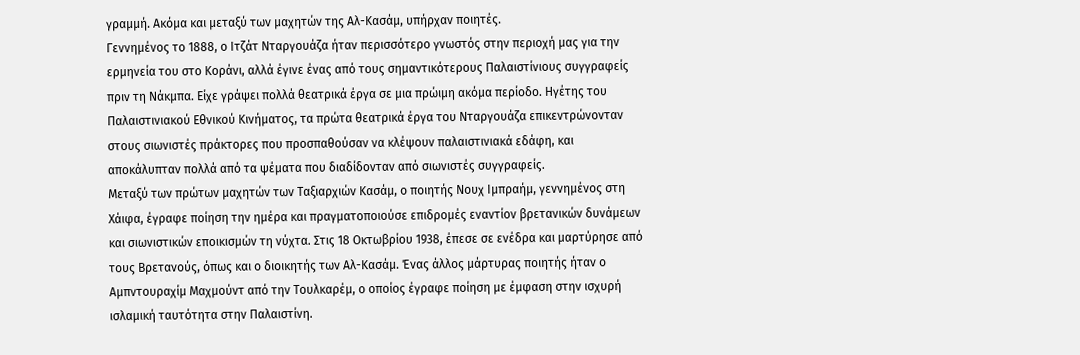γραμμή. Ακόμα και μεταξύ των μαχητών της Αλ-Κασάμ, υπήρχαν ποιητές.
Γεννημένος το 1888, ο Ιτζάτ Νταργουάζα ήταν περισσότερο γνωστός στην περιοχή μας για την ερμηνεία του στο Κοράνι, αλλά έγινε ένας από τους σημαντικότερους Παλαιστίνιους συγγραφείς πριν τη Νάκμπα. Είχε γράψει πολλά θεατρικά έργα σε μια πρώιμη ακόμα περίοδο. Ηγέτης του Παλαιστινιακού Εθνικού Κινήματος, τα πρώτα θεατρικά έργα του Νταργουάζα επικεντρώνονταν στους σιωνιστές πράκτορες που προσπαθούσαν να κλέψουν παλαιστινιακά εδάφη, και αποκάλυπταν πολλά από τα ψέματα που διαδίδονταν από σιωνιστές συγγραφείς.
Μεταξύ των πρώτων μαχητών των Ταξιαρχιών Κασάμ, ο ποιητής Νουχ Ιμπραήμ, γεννημένος στη Χάιφα, έγραφε ποίηση την ημέρα και πραγματοποιούσε επιδρομές εναντίον βρετανικών δυνάμεων και σιωνιστικών εποικισμών τη νύχτα. Στις 18 Οκτωβρίου 1938, έπεσε σε ενέδρα και μαρτύρησε από τους Βρετανούς, όπως και ο διοικητής των Αλ-Κασάμ. Ένας άλλος μάρτυρας ποιητής ήταν ο Αμπντουραχίμ Μαχμούντ από την Τουλκαρέμ, ο οποίος έγραφε ποίηση με έμφαση στην ισχυρή ισλαμική ταυτότητα στην Παλαιστίνη.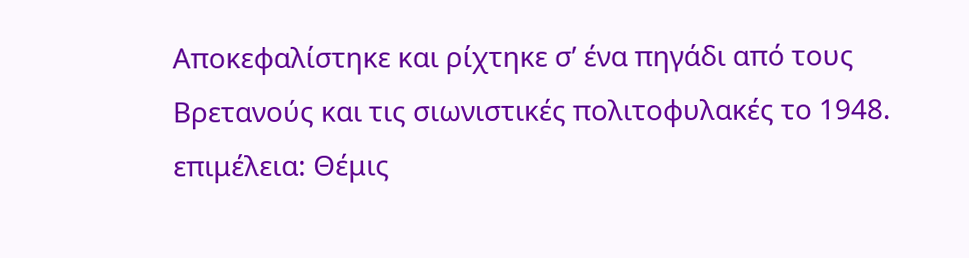Αποκεφαλίστηκε και ρίχτηκε σ’ ένα πηγάδι από τους Βρετανούς και τις σιωνιστικές πολιτοφυλακές το 1948.
επιμέλεια: Θέμις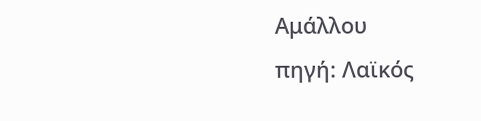Αμάλλου
πηγή: Λαϊκός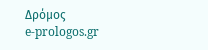Δρόμος
e-prologos.gr